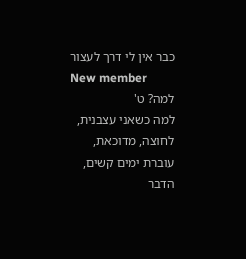כבר אין לי דרך לעצור
New member
למה? ט'
למה כשאני עצבנית, לחוצה, מדוכאת, עוברת ימים קשים, הדבר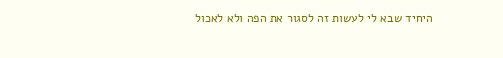היחיד שבא לי לעשות זה לסגור את הפה ולא לאכול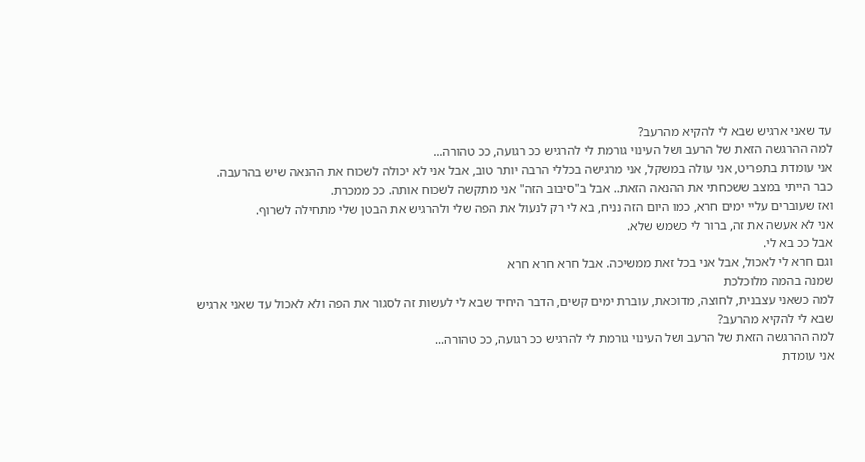עד שאני ארגיש שבא לי להקיא מהרעב?
למה ההרגשה הזאת של הרעב ושל העינוי גורמת לי להרגיש ככ רגועה, ככ טהורה...
אני עומדת בתפריט, אני עולה במשקל, אני מרגישה בכללי הרבה יותר טוב, אבל אני לא יכולה לשכוח את ההנאה שיש בהרעבה.
כבר הייתי במצב ששכחתי את ההנאה הזאת.. אבל ב"סיבוב הזה" אני מתקשה לשכוח אותה. ככ ממכרת.
ואז שעוברים עליי ימים חרא, כמו היום הזה נניח, בא לי רק לנעול את הפה שלי ולהרגיש את הבטן שלי מתחילה לשרוף.
אני לא אעשה את זה, ברור לי כשמש שלא.
אבל ככ בא לי.
וגם חרא לי לאכול, אבל אני בכל זאת ממשיכה. אבל חרא חרא חרא
שמנה בהמה מלוכלכת
למה כשאני עצבנית, לחוצה, מדוכאת, עוברת ימים קשים, הדבר היחיד שבא לי לעשות זה לסגור את הפה ולא לאכול עד שאני ארגיש שבא לי להקיא מהרעב?
למה ההרגשה הזאת של הרעב ושל העינוי גורמת לי להרגיש ככ רגועה, ככ טהורה...
אני עומדת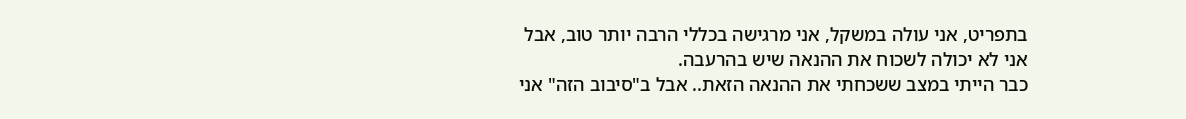בתפריט, אני עולה במשקל, אני מרגישה בכללי הרבה יותר טוב, אבל אני לא יכולה לשכוח את ההנאה שיש בהרעבה.
כבר הייתי במצב ששכחתי את ההנאה הזאת.. אבל ב"סיבוב הזה" אני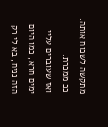מתקשה לשכוח אותה. ככ ממכרת.
ואז שעוברים עליי ימים חרא, כמו היום הזה נניח, בא לי רק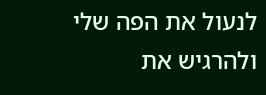לנעול את הפה שלי ולהרגיש את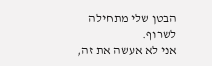הבטן שלי מתחילה לשרוף.
אני לא אעשה את זה,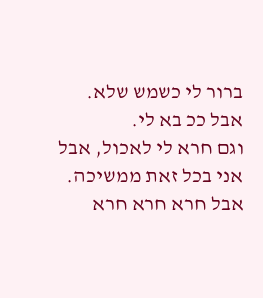ברור לי כשמש שלא.
אבל ככ בא לי.
וגם חרא לי לאכול, אבל אני בכל זאת ממשיכה. אבל חרא חרא חרא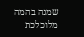שמנה בהמה מלוכלכת